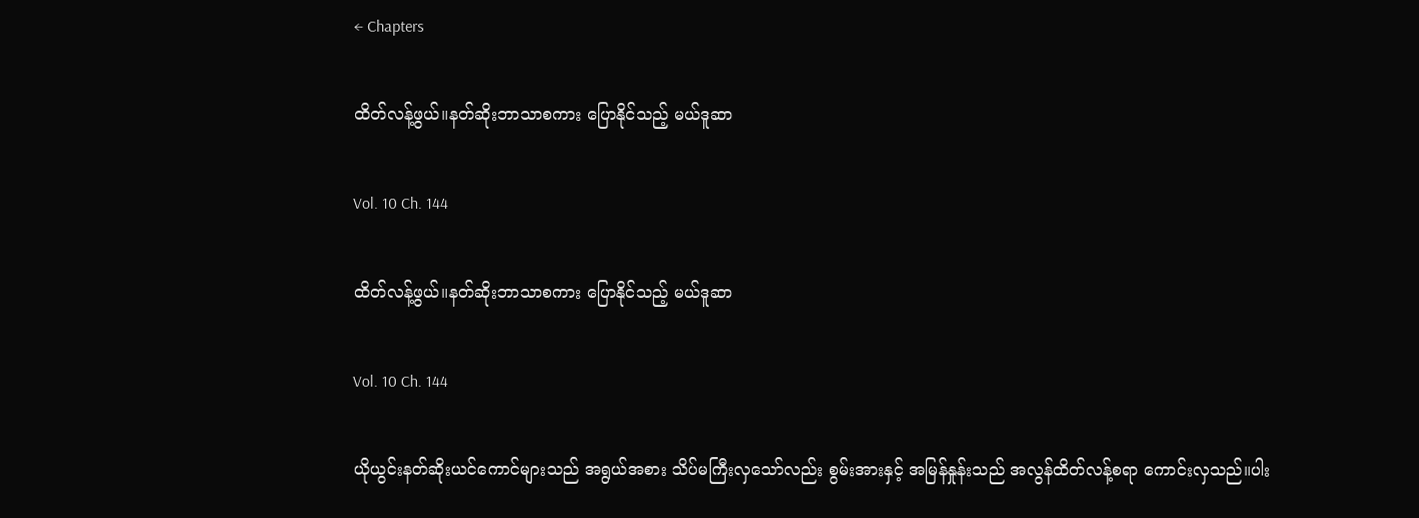← Chapters

ထိတ်လန့်ဖွယ်။နတ်ဆိုးဘာသာစကား ပြောနိုင်သည့် မယ်ဒူဆာ

Vol. 10 Ch. 144

ထိတ်လန့်ဖွယ်။နတ်ဆိုးဘာသာစကား ပြောနိုင်သည့် မယ်ဒူဆာ

Vol. 10 Ch. 144

ယိုယွင်းနတ်ဆိုးယင်ကောင်များသည် အရွယ်အစား သိပ်မကြီးလှသော်လည်း စွမ်းအားနှင့် အမြန်နှုန်းသည် အလွန်ထိတ်လန့်စရာ ကောင်းလှသည်။ပါး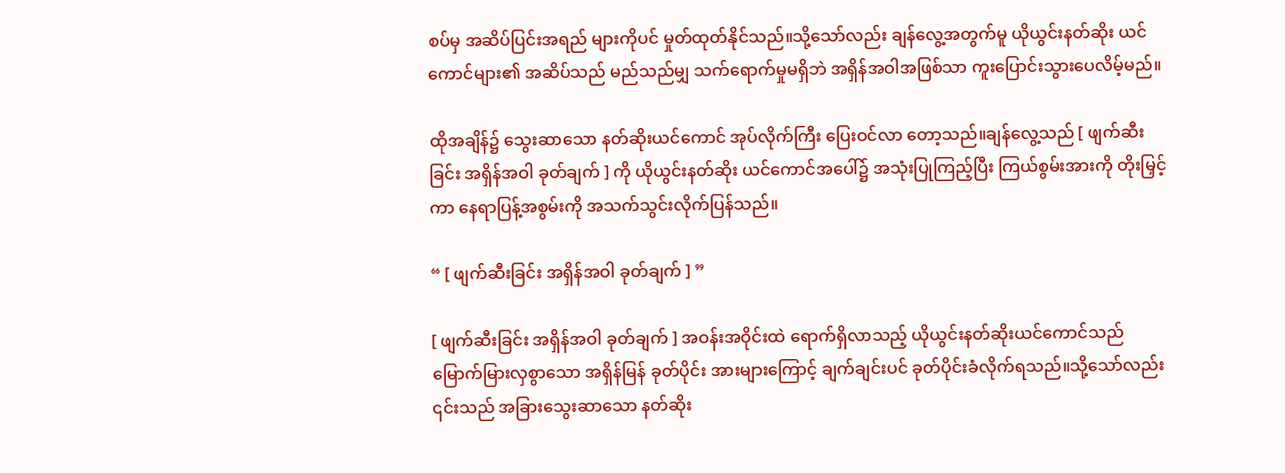စပ်မှ အဆိပ်ပြင်းအရည် များကိုပင် မှုတ်ထုတ်နိုင်သည်။သို့သော်လည်း ချန်လွေ့အတွက်မူ ယိုယွင်းနတ်ဆိုး ယင်ကောင်များ၏ အဆိပ်သည် မည်သည်မျှ သက်ရောက်မှုမရှိဘဲ အရှိန်အဝါအဖြစ်သာ ကူးပြောင်းသွားပေလိမ့်မည်။

ထိုအချိန်၌ သွေးဆာသော နတ်ဆိုးယင်ကောင် အုပ်လိုက်ကြီး ပြေးဝင်လာ တော့သည်။ချန်လွေ့သည် [ ဖျက်ဆီးခြင်း အရှိန်အဝါ ခုတ်ချက် ] ကို ယိုယွင်းနတ်ဆိုး ယင်ကောင်အပေါ်၌ အသုံးပြုကြည့်ပြီး ကြယ်စွမ်းအားကို တိုးမြှင့်ကာ နေရာပြန့်အစွမ်းကို အသက်သွင်းလိုက်ပြန်သည်။

“ [ ဖျက်ဆီးခြင်း အရှိန်အဝါ ခုတ်ချက် ] ”

[ ဖျက်ဆီးခြင်း အရှိန်အဝါ ခုတ်ချက် ] အဝန်းအဝိုင်းထဲ ရောက်ရှိလာသည့် ယိုယွင်းနတ်ဆိုးယင်ကောင်သည် မြောက်မြားလှစွာသော အရှိန်မြန် ခုတ်ပိုင်း အားများကြောင့် ချက်ချင်းပင် ခုတ်ပိုင်းခံလိုက်ရသည်။သို့သော်လည်း ၎င်းသည် အခြားသွေးဆာသော နတ်ဆိုး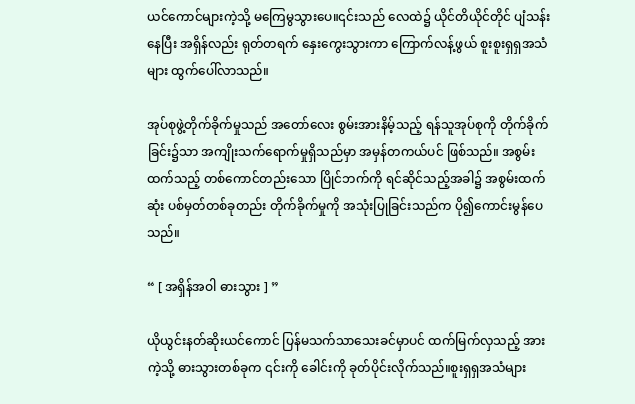ယင်ကောင်များကဲ့သို့ မကြေမွသွားပေ။၎င်းသည် လေထဲ၌ ယိုင်တိယိုင်တိုင် ပျံသန်းနေပြီး အရှိန်လည်း ရုတ်တရက် နှေးကွေးသွားကာ ကြောက်လန့်ဖွယ် စူးစူးရှရှအသံများ ထွက်ပေါ်လာသည်။

အုပ်စုဖွဲ့တိုက်ခိုက်မှုသည် အတော်လေး စွမ်းအားနိမ့်သည့် ရန်သူအုပ်စုကို တိုက်ခိုက်ခြင်း၌သာ အကျိုးသက်ရောက်မှုရှိသည်မှာ အမှန်တကယ်ပင် ဖြစ်သည်။ အစွမ်းထက်သည့် တစ်ကောင်တည်းသော ပြိုင်ဘက်ကို ရင်ဆိုင်သည့်အခါ၌ အစွမ်းထက်ဆုံး ပစ်မှတ်တစ်ခုတည်း တိုက်ခိုက်မှုကို အသုံးပြုခြင်းသည်က ပို၍ကောင်းမွန်ပေသည်။

“ [ အရှိန်အဝါ ဓားသွား ] ”

ယိုယွင်းနတ်ဆိုးယင်ကောင် ပြန်မသက်သာသေးခင်မှာပင် ထက်မြက်လှသည့် အားကဲ့သို့ ဓားသွားတစ်ခုက ၎င်းကို ခေါင်းကို ခုတ်ပိုင်းလိုက်သည်။စူးရှရှအသံများ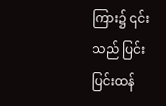ကြား၌ ၎င်းသည် ပြင်းပြင်းထန်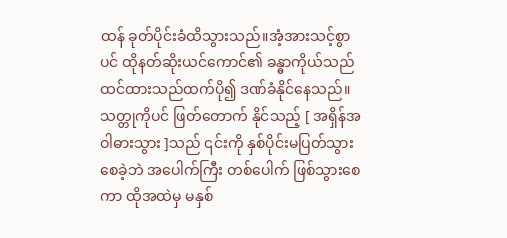ထန် ခုတ်ပိုင်းခံထိသွားသည်။အံ့အားသင့်စွာပင် ထိုနတ်ဆိုးယင်ကောင်၏ ခန္ဓာကိုယ်သည် ထင်ထားသည်ထက်ပို၍ ဒဏ်ခံနိုင်နေသည်။သတ္တုကိုပင် ဖြတ်တောက် နိုင်သည့် [ အရှိန်အဝါဓားသွား ]သည် ၎င်းကို နှစ်ပိုင်းမပြတ်သွားစေခဲ့ဘဲ အပေါက်ကြီး တစ်ပေါက် ဖြစ်သွားစေကာ ထိုအထဲမှ မနှစ်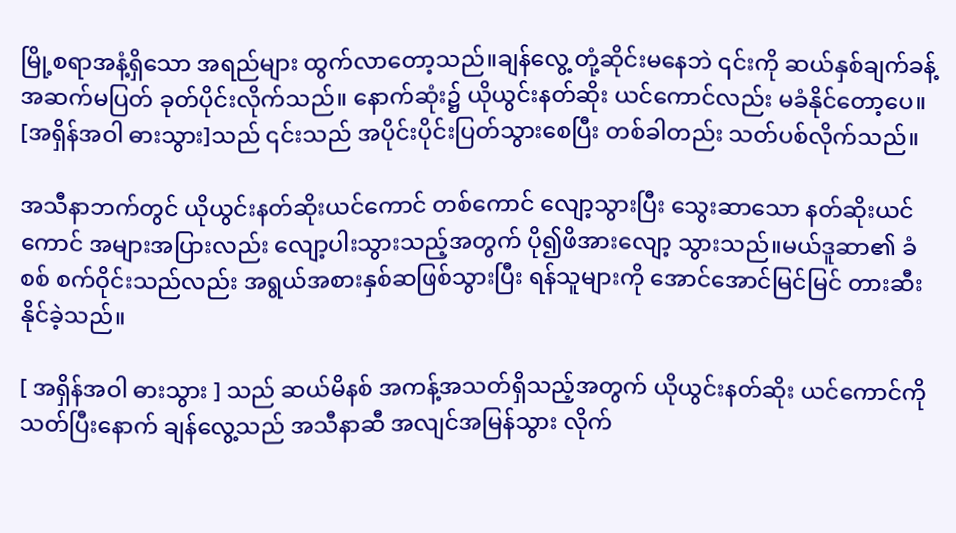မြို့စရာအနံ့ရှိသော အရည်များ ထွက်လာတော့သည်။ချန်လွေ့ တုံ့ဆိုင်းမနေဘဲ ၎င်းကို ဆယ်နှစ်ချက်ခန့် အဆက်မပြတ် ခုတ်ပိုင်းလိုက်သည်။ နောက်ဆုံး၌ ယိုယွင်းနတ်ဆိုး ယင်ကောင်လည်း မခံနိုင်တော့ပေ။ [အရှိန်အဝါ ဓားသွား]သည် ၎င်းသည် အပိုင်းပိုင်းပြတ်သွားစေပြီး တစ်ခါတည်း သတ်ပစ်လိုက်သည်။

အသီနာဘက်တွင် ယိုယွင်းနတ်ဆိုးယင်ကောင် တစ်ကောင် လျော့သွားပြီး သွေးဆာသော နတ်ဆိုးယင်ကောင် အများအပြားလည်း လျော့ပါးသွားသည့်အတွက် ပို၍ဖိအားလျော့ သွားသည်။မယ်ဒူဆာ၏ ခံစစ် စက်ဝိုင်းသည်လည်း အရွယ်အစားနှစ်ဆဖြစ်သွားပြီး ရန်သူများကို အောင်အောင်မြင်မြင် တားဆီးနိုင်ခဲ့သည်။

[ အရှိန်အဝါ ဓားသွား ] သည် ဆယ်မိနစ် အကန့်အသတ်ရှိသည့်အတွက် ယိုယွင်းနတ်ဆိုး ယင်ကောင်ကို သတ်ပြီးနောက် ချန်လွေ့သည် အသီနာဆီ အလျင်အမြန်သွား လိုက်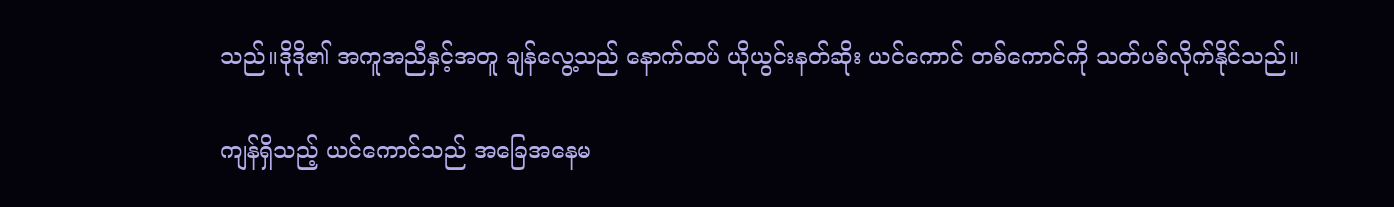သည်။ဒိုဒို၏ အကူအညီနှင့်အတူ ချန်လွေ့သည် နောက်ထပ် ယိုယွင်းနတ်ဆိုး ယင်ကောင် တစ်ကောင်ကို သတ်ပစ်လိုက်နိုင်သည်။

ကျန်ရှိသည့် ယင်ကောင်သည် အခြေအနေမ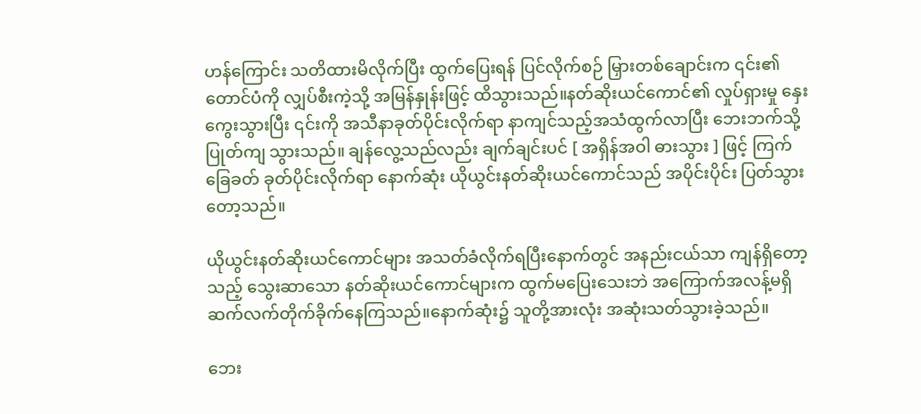ဟန်ကြောင်း သတိထားမိလိုက်ပြီး ထွက်ပြေးရန် ပြင်လိုက်စဉ် မြှားတစ်ချောင်းက ၎င်း၏တောင်ပံကို လျှပ်စီးကဲ့သို့ အမြန်နှုန်းဖြင့် ထိသွားသည်။နတ်ဆိုးယင်ကောင်၏ လှုပ်ရှားမှု နှေးကွေးသွားပြီး ၎င်းကို အသီနာခုတ်ပိုင်းလိုက်ရာ နာကျင်သည့်အသံထွက်လာပြီး ဘေးဘက်သို့ ပြုတ်ကျ သွားသည်။ ချန်လွေ့သည်လည်း ချက်ချင်းပင် [ အရှိန်အဝါ ဓားသွား ] ဖြင့် ကြက်ခြေခတ် ခုတ်ပိုင်းလိုက်ရာ နောက်ဆုံး ယိုယွင်းနတ်ဆိုးယင်ကောင်သည် အပိုင်းပိုင်း ပြတ်သွား တော့သည်။

ယိုယွင်းနတ်ဆိုးယင်ကောင်များ အသတ်ခံလိုက်ရပြီးနောက်တွင် အနည်းငယ်သာ ကျန်ရှိတော့သည့် သွေးဆာသော နတ်ဆိုးယင်ကောင်များက ထွက်မပြေးသေးဘဲ အကြောက်အလန့်မရှိ ဆက်လက်တိုက်ခိုက်နေကြသည်။နောက်ဆုံး၌ သူတို့အားလုံး အဆုံးသတ်သွားခဲ့သည်။

ဘေး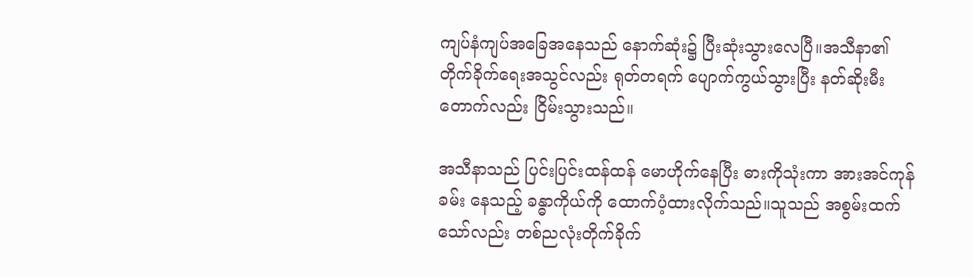ကျပ်နံကျပ်အခြေအနေသည် နောက်ဆုံး၌ ပြီးဆုံးသွားလေပြီ။အသီနာ၏ တိုက်ခိုက်ရေးအသွင်လည်း ရုတ်တရက် ပျောက်ကွယ်သွားပြီး နတ်ဆိုးမီးတောက်လည်း ငြိမ်းသွားသည်။

အသီနာသည် ပြင်းပြင်းထန်ထန် မောဟိုက်နေပြီး ဓားကိုသုံးကာ အားအင်ကုန်ခမ်း နေသည့် ခန္ဓာကိုယ်ကို ထောက်ပံ့ထားလိုက်သည်။သူသည် အစွမ်းထက်သော်လည်း တစ်ညလုံးတိုက်ခိုက်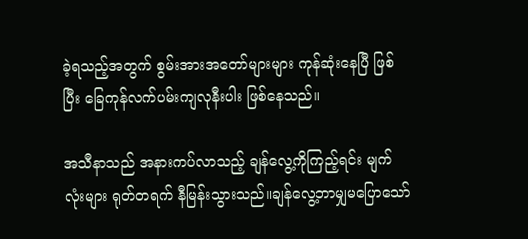ခဲ့ရသည့်အတွက် စွမ်းအားအတော်များများ ကုန်ဆုံးနေပြီ ဖြစ်ပြီး ခြေကုန်လက်ပမ်းကျလုနီးပါး ဖြစ်နေသည်။

အသီနာသည် အနားကပ်လာသည့် ချန်လွေ့ကိုကြည့်ရင်း မျက်လုံးများ ရုတ်တရက် နီမြန်းသွားသည်။ချန်လွေ့ဘာမျှမပြောသော်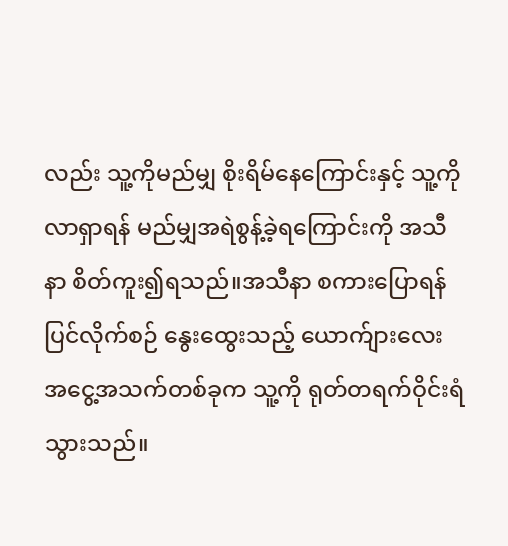လည်း သူ့ကိုမည်မျှ စိုးရိမ်နေကြောင်းနှင့် သူ့ကိုလာရှာရန် မည်မျှအရဲစွန့်ခဲ့ရကြောင်းကို အသီနာ စိတ်ကူး၍ရသည်။အသီနာ စကားပြောရန်ပြင်လိုက်စဉ် နွေးထွေးသည့် ယောက်ျားလေးအငွေ့အသက်တစ်ခုက သူ့ကို ရုတ်တရက်ဝိုင်းရံသွားသည်။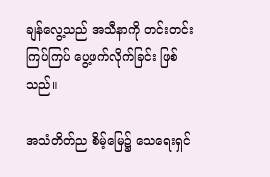ချန်လွေ့သည် အသီနာကို တင်းတင်းကြပ်ကြပ် ပွေ့ဖက်လိုက်ခြင်း ဖြစ်သည်။

အသံတိတ်ည စိမ့်မြေ၌ သေရေးရှင်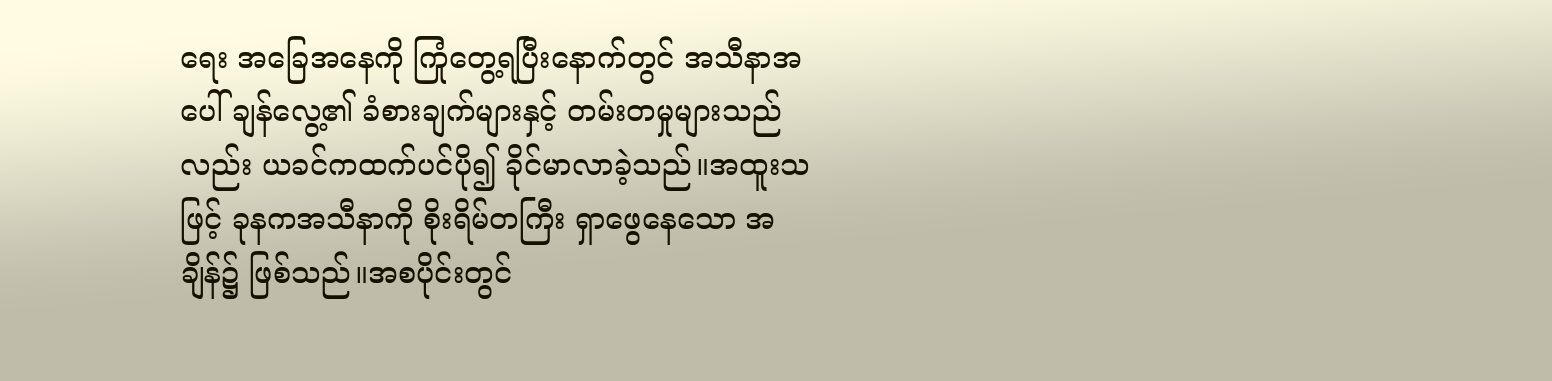ရေး အခြေအနေကို ကြုံတွေ့ရပြီးနောက်တွင် အသီနာအပေါ် ချန်လွေ့၏ ခံစားချက်များနှင့် တမ်းတမှုများသည်လည်း ယခင်ကထက်ပင်ပို၍ ခိုင်မာလာခဲ့သည်။အထူးသဖြင့် ခုနကအသီနာကို စိုးရိမ်တကြီး ရှာဖွေနေသော အချိန်၌ ဖြစ်သည်။အစပိုင်းတွင်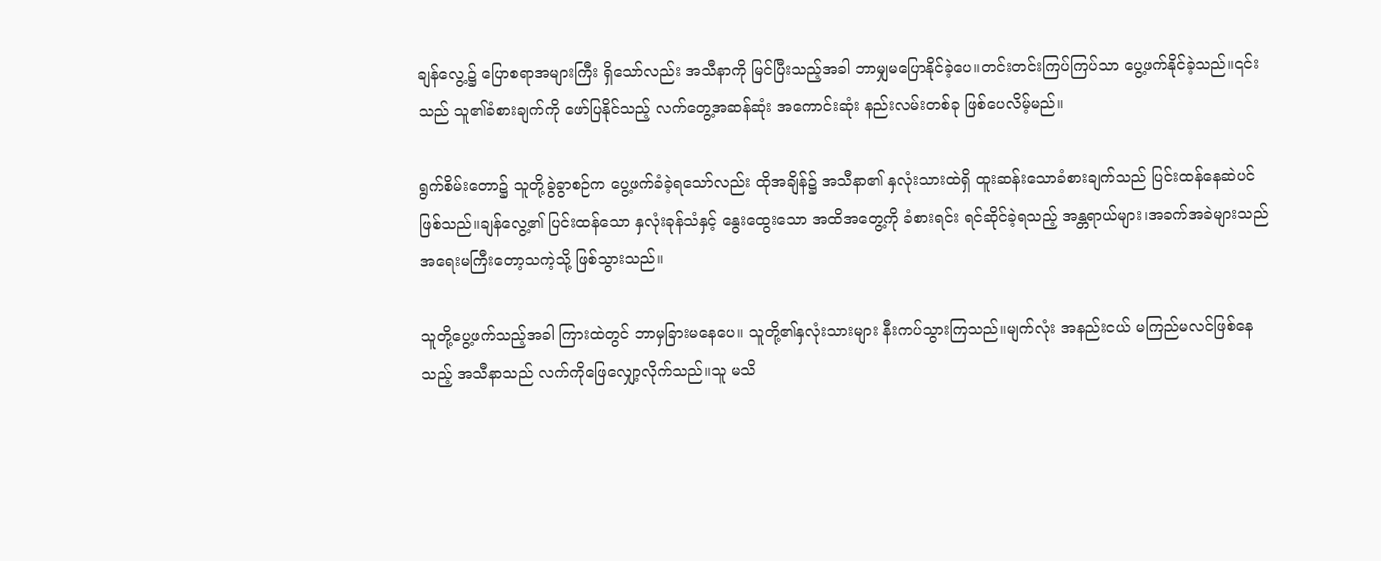ချန်လွေ့၌ ပြောစရာအများကြီး ရှိသော်လည်း အသီနာကို မြင်ပြီးသည့်အခါ ဘာမျှမပြောနိုင်ခဲ့ပေ။တင်းတင်းကြပ်ကြပ်သာ ပွေ့ဖက်နိုင်ခဲ့သည်။၎င်းသည် သူ၏ခံစားချက်ကို ဖော်ပြနိုင်သည့် လက်တွေ့အဆန်ဆုံး အကောင်းဆုံး နည်းလမ်းတစ်ခု ဖြစ်ပေလိမ့်မည်။

ရွက်စိမ်းတော၌ သူတို့ခွဲခွာစဉ်က ပွေ့ဖက်ခံခဲ့ရသော်လည်း ထိုအချိန်၌ အသီနာ၏ နှလုံးသားထဲရှိ ထူးဆန်းသောခံစားချက်သည် ပြင်းထန်နေဆဲပင် ဖြစ်သည်။ချန်လွေ့၏ ပြင်းထန်သော နှလုံးခုန်သံနှင့် နွေးထွေးသော အထိအတွေ့ကို ခံစားရင်း ရင်ဆိုင်ခဲ့ရသည့် အန္တရာယ်များ၊အခက်အခဲများသည် အရေးမကြီးတော့သကဲ့သို့ ဖြစ်သွားသည်။

သူတို့ပွေ့ဖက်သည့်အခါ ကြားထဲတွင် ဘာမှခြားမနေပေ။ သူတို့၏နှလုံးသားများ နီးကပ်သွားကြသည်။မျက်လုံး အနည်းငယ် မကြည်မလင်ဖြစ်နေသည့် အသီနာသည် လက်ကိုဖြေလျှော့လိုက်သည်။သူ မသိ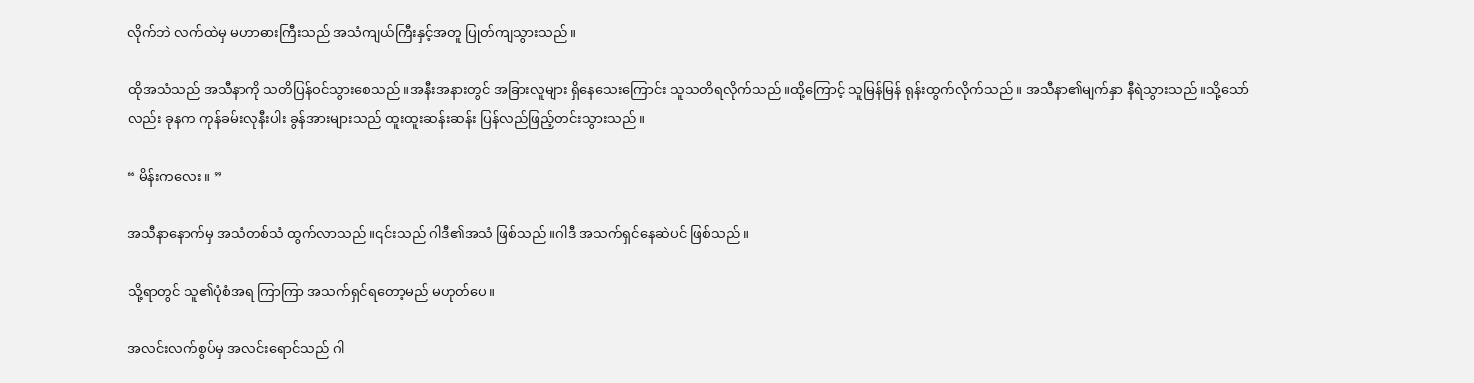လိုက်ဘဲ လက်ထဲမှ မဟာဓားကြီးသည် အသံကျယ်ကြီးနှင့်အတူ ပြုတ်ကျသွားသည်။

ထိုအသံသည် အသီနာကို သတိပြန်ဝင်သွားစေသည်။အနီးအနားတွင် အခြားလူများ ရှိနေသေးကြောင်း သူသတိရလိုက်သည်။ထို့ကြောင့် သူမြန်မြန် ရုန်းထွက်လိုက်သည်။ အသီနာ၏မျက်နှာ နီရဲသွားသည်။သို့သော်လည်း ခုနက ကုန်ခမ်းလုနီးပါး ခွန်အားများသည် ထူးထူးဆန်းဆန်း ပြန်လည်ဖြည့်တင်းသွားသည်။

“ မိန်းကလေး။ ”

အသီနာနောက်မှ အသံတစ်သံ ထွက်လာသည်။၎င်းသည် ဂါဒီ၏အသံ ဖြစ်သည်။ဂါဒီ အသက်ရှင်နေဆဲပင် ဖြစ်သည်။

သို့ရာတွင် သူ၏ပုံစံအရ ကြာကြာ အသက်ရှင်ရတော့မည် မဟုတ်ပေ။

အလင်းလက်စွပ်မှ အလင်းရောင်သည် ဂါ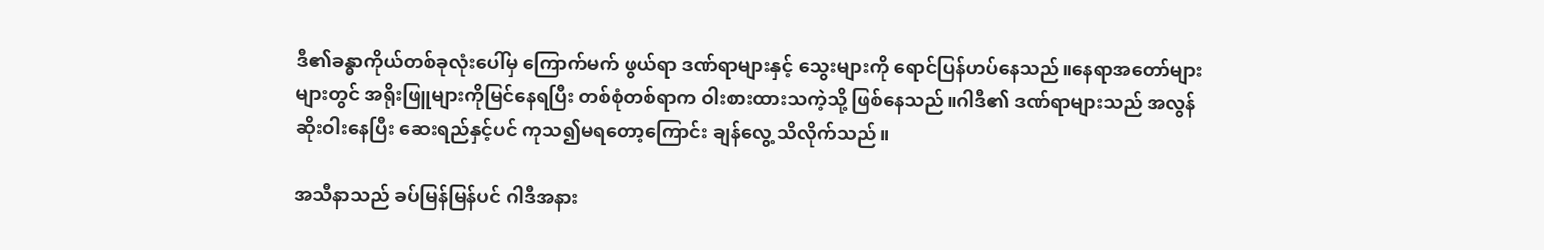ဒီ၏ခန္ဓာကိုယ်တစ်ခုလုံးပေါ်မှ ကြောက်မက် ဖွယ်ရာ ဒဏ်ရာများနှင့် သွေးများကို ရောင်ပြန်ဟပ်နေသည်။နေရာအတော်များများတွင် အရိုးဖြူများကိုမြင်နေရပြီး တစ်စုံတစ်ရာက ဝါးစားထားသကဲ့သို့ ဖြစ်နေသည်။ဂါဒီ၏ ဒဏ်ရာများသည် အလွန်ဆိုးဝါးနေပြီး ဆေးရည်နှင့်ပင် ကုသ၍မရတော့ကြောင်း ချန်လွေ့ သိလိုက်သည်။

အသီနာသည် ခပ်မြန်မြန်ပင် ဂါဒီအနား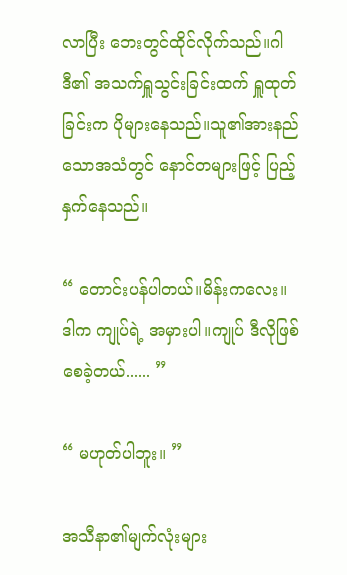လာပြီး ဘေးတွင်ထိုင်လိုက်သည်။ဂါဒီ၏ အသက်ရှူသွင်းခြင်းထက် ရှူထုတ်ခြင်းက ပိုများနေသည်။သူ၏အားနည်သောအသံတွင် နောင်တများဖြင့် ပြည့်နှက်နေသည်။

“ တောင်းပန်ပါတယ်။မိန်းကလေး။ဒါက ကျုပ်ရဲ့ အမှားပါ။ကျုပ် ဒီလိုဖြစ်စေခဲ့တယ်...... ”

“ မဟုတ်ပါဘူး။ ”

အသီနာ၏မျက်လုံးများ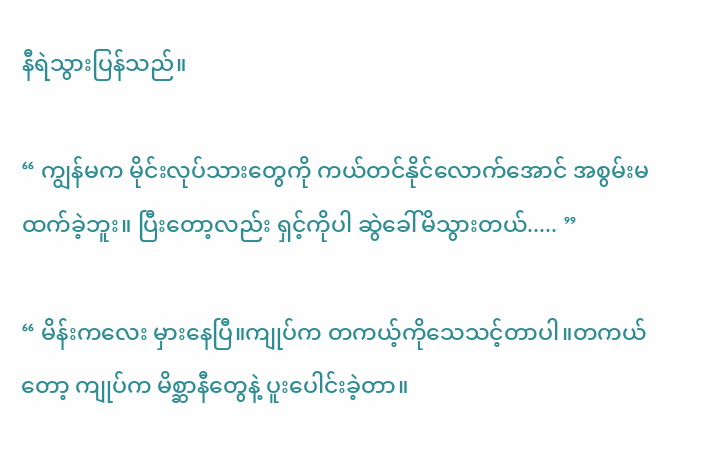နီရဲသွားပြန်သည်။

“ ကျွန်မက မိုင်းလုပ်သားတွေကို ကယ်တင်နိုင်လောက်အောင် အစွမ်းမထက်ခဲ့ဘူး။ ပြီးတော့လည်း ရှင့်ကိုပါ ဆွဲခေါ်မိသွားတယ်..... ”

“ မိန်းကလေး မှားနေပြီ။ကျုပ်က တကယ့်ကိုသေသင့်တာပါ။တကယ်တော့ ကျုပ်က မိစ္ဆာနီတွေနဲ့ ပူးပေါင်းခဲ့တာ။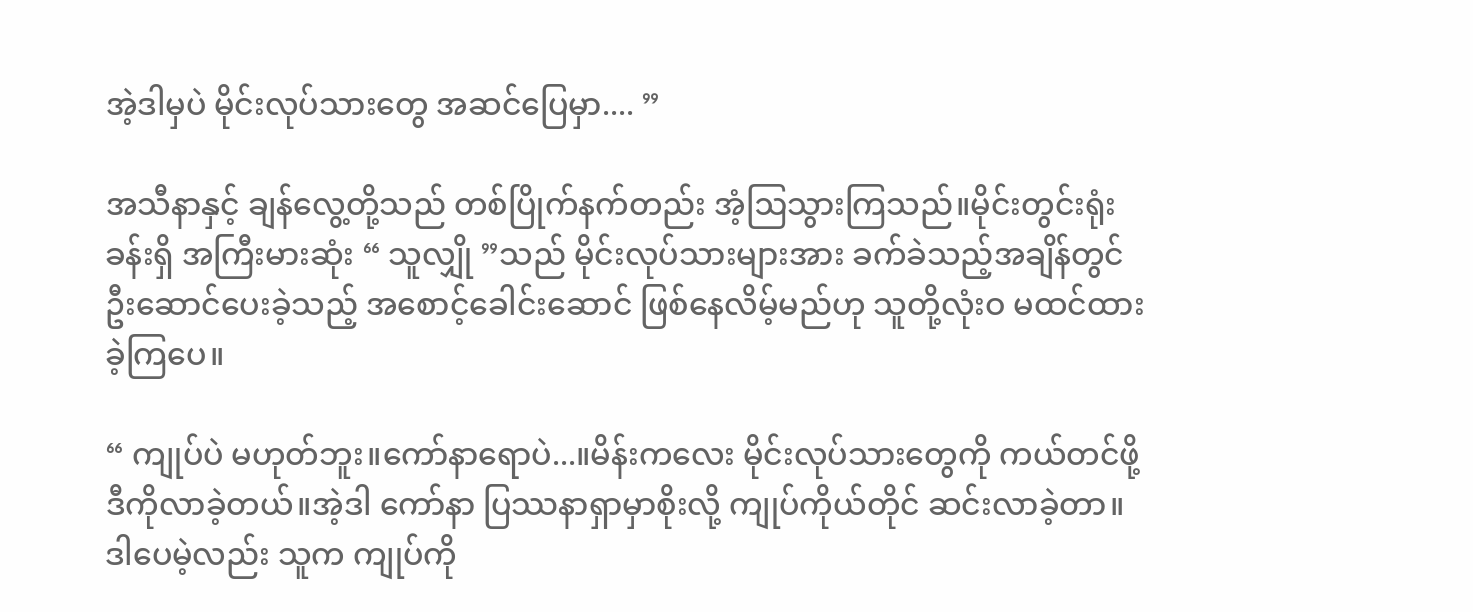အဲ့ဒါမှပဲ မိုင်းလုပ်သားတွေ အဆင်ပြေမှာ.... ”

အသီနာနှင့် ချန်လွေ့တို့သည် တစ်ပြိုက်နက်တည်း အံ့ဩသွားကြသည်။မိုင်းတွင်းရုံးခန်းရှိ အကြီးမားဆုံး “ သူလျှို ”သည် မိုင်းလုပ်သားများအား ခက်ခဲသည့်အချိန်တွင် ဦးဆောင်ပေးခဲ့သည့် အစောင့်ခေါင်းဆောင် ဖြစ်နေလိမ့်မည်ဟု သူတို့လုံးဝ မထင်ထားခဲ့ကြပေ။

“ ကျုပ်ပဲ မဟုတ်ဘူး။ကော်နာရောပဲ...။မိန်းကလေး မိုင်းလုပ်သားတွေကို ကယ်တင်ဖို့ ဒီကိုလာခဲ့တယ်။အဲ့ဒါ ကော်နာ ပြဿနာရှာမှာစိုးလို့ ကျုပ်ကိုယ်တိုင် ဆင်းလာခဲ့တာ။ ဒါပေမဲ့လည်း သူက ကျုပ်ကို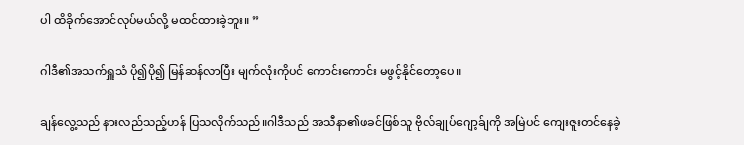ပါ ထိခိုက်အောင်လုပ်မယ်လို့ မထင်ထားခဲ့ဘူး။ ”

ဂါဒီ၏အသက်ရှူသံ ပို၍ပို၍ မြန်ဆန်လာပြီး မျက်လုံးကိုပင် ကောင်းကောင်း မဖွင့်နိုင်တော့ပေ။

ချန်လွေ့သည် နားလည်သည့်ဟန် ပြသလိုက်သည်။ဂါဒီသည် အသီနာ၏ဖခင်ဖြစ်သူ ဗိုလ်ချုပ်ဂျော့ခ်ျကို အမြဲပင် ကျေးဇူးတင်နေခဲ့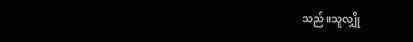သည်။သူလျှို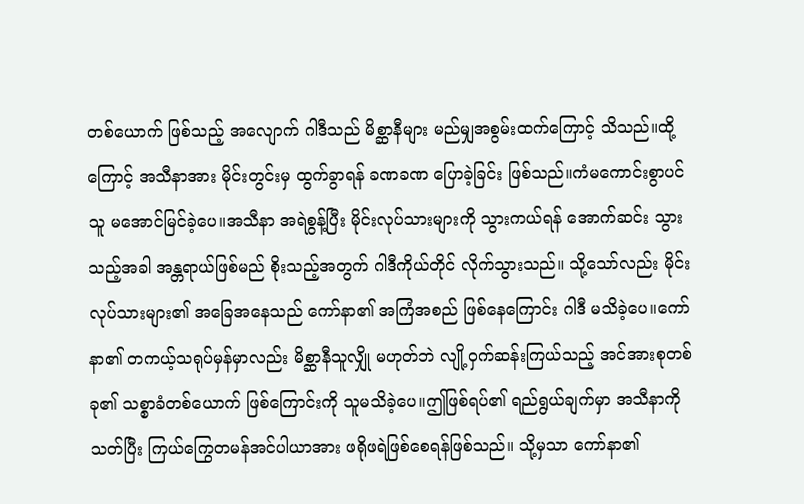တစ်ယောက် ဖြစ်သည့် အလျောက် ဂါဒီသည် မိစ္ဆာနီများ မည်မျှအစွမ်းထက်ကြောင့် သိသည်။ထို့ကြောင့် အသီနာအား မိုင်းတွင်းမှ ထွက်ခွာရန် ခဏခဏ ပြောခဲ့ခြင်း ဖြစ်သည်။ကံမကောင်းစွာပင် သူ မအောင်မြင်ခဲ့ပေ။အသီနာ အရဲစွန့်ပြီး မိုင်းလုပ်သားများကို သွားကယ်ရန် အောက်ဆင်း သွားသည့်အခါ အန္တရာယ်ဖြစ်မည် စိုးသည့်အတွက် ဂါဒီကိုယ်တိုင် လိုက်သွားသည်။ သို့သော်လည်း မိုင်းလုပ်သားများ၏ အခြေအနေသည် ကော်နာ၏ အကြံအစည် ဖြစ်နေကြောင်း ဂါဒီ မသိခဲ့ပေ။ကော်နာ၏ တကယ့်သရုပ်မှန်မှာလည်း မိစ္ဆာနီသူလျှို မဟုတ်ဘဲ လျို့ဝှက်ဆန်းကြယ်သည့် အင်အားစုတစ်ခု၏ သစ္စာခံတစ်ယောက် ဖြစ်ကြောင်းကို သူမသိခဲ့ပေ။ဤဖြစ်ရပ်၏ ရည်ရွယ်ချက်မှာ အသီနာကို သတ်ပြီး ကြယ်ကြွေတမန်အင်ပါယာအား ဖရိုဖရဲဖြစ်စေရန်ဖြစ်သည်။ သို့မှသာ ကော်နာ၏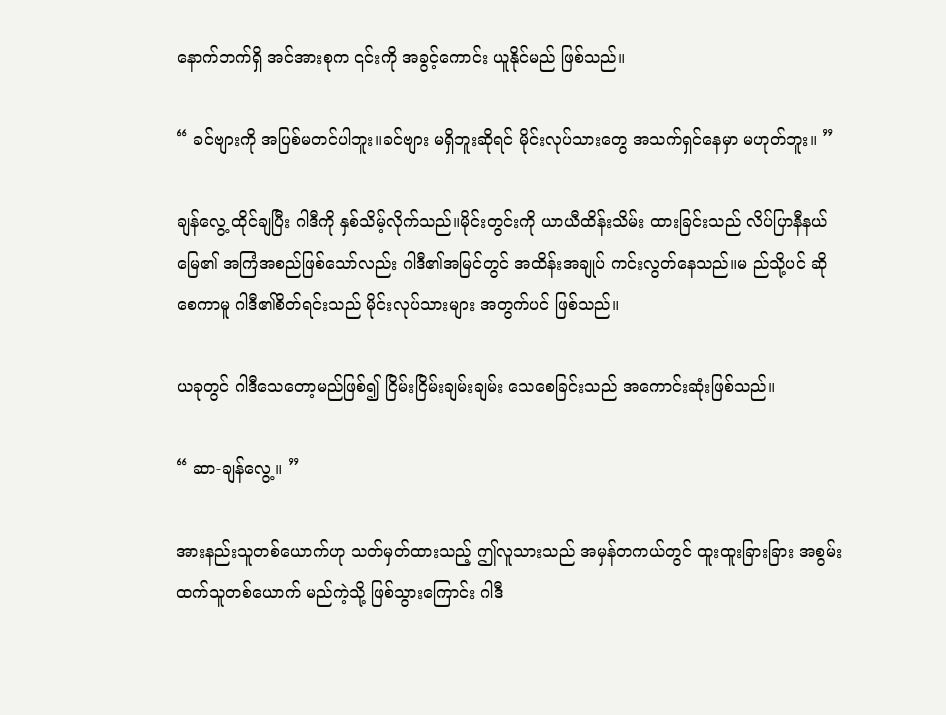နောက်ဘက်ရှိ အင်အားစုက ၎င်းကို အခွင့်ကောင်း ယူနိုင်မည် ဖြစ်သည်။

“ ခင်ဗျားကို အပြစ်မတင်ပါဘူး။ခင်ဗျား မရှိဘူးဆိုရင် မိုင်းလုပ်သားတွေ အသက်ရှင်နေမှာ မဟုတ်ဘူး။ ”

ချန်လွေ့ ထိုင်ချပြီး ဂါဒီကို နှစ်သိမ့်လိုက်သည်။မိုင်းတွင်းကို ယာယီထိန်းသိမ်း ထားခြင်းသည် လိပ်ပြာနီနယ်မြေ၏ အကြံအစည်ဖြစ်သော်လည်း ဂါဒီ၏အမြင်‌တွင် အထိန်းအချုပ် ကင်းလွတ်နေသည်။မ ည်သို့ပင် ဆိုစေကာမူ ဂါဒီ၏စိတ်ရင်းသည် မိုင်းလုပ်သားများ အတွက်ပင် ဖြစ်သည်။

ယခုတွင် ဂါဒီသေတော့မည်ဖြစ်၍ ငြိမ်းငြိမ်းချမ်းချမ်း သေစေခြင်းသည် အကောင်းဆုံးဖြစ်သည်။

“ ဆာ-ချန်လွေ့။ ”

အားနည်းသူတစ်ယောက်ဟု သတ်မှတ်ထားသည့် ဤလူသားသည် အမှန်တကယ်တွင် ထူးထူးခြားခြား အစွမ်းထက်သူတစ်ယောက် မည်ကဲ့သို့ ဖြစ်သွားကြောင်း ဂါဒီ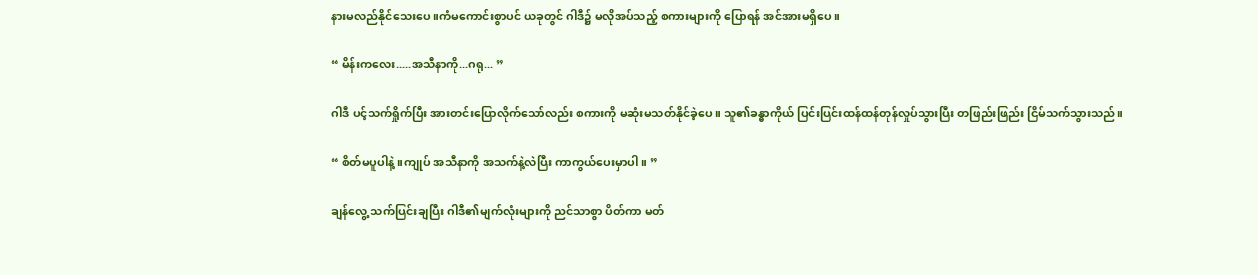နားမလည်နိုင်သေးပေ။ကံမကောင်းစွာပင် ယခုတွင် ဂါဒီ၌ မလိုအပ်သည့် စကားများကို ပြောရန် အင်အားမရှိပေ။

“ မိန်းကလေး.....အသီနာကို...ဂရု... ”

ဂါဒီ ပင့်သက်ရှိုက်ပြီး အားတင်းပြောလိုက်သော်လည်း စကားကို မဆုံးမသတ်နိုင်ခဲ့ပေ။ သူ၏ခန္ဓာကိုယ် ပြင်းပြင်းထန်ထန်တုန်လှုပ်သွားပြီး တဖြည်းဖြည်း ငြိမ်သက်သွားသည်။

“ စိတ်မပူပါနဲ့။ကျုပ် အသီနာကို အသက်နဲ့လဲပြီး ကာကွယ်ပေးမှာပါ။ ”

ချန်လွေ့ သက်ပြင်းချပြီး ဂါဒီ၏မျက်လုံးများကို ညင်သာစွာ ပိတ်ကာ မတ်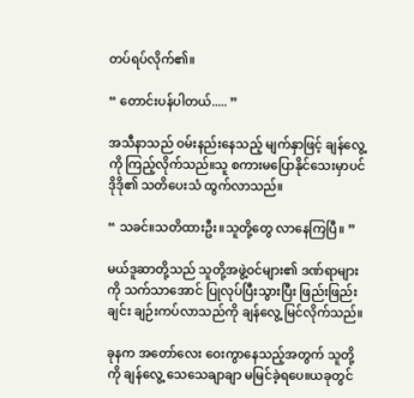တပ်ရပ်လိုက်၏။

“ တောင်းပန်ပါတယ်..... ”

အသီနာသည် ဝမ်းနည်းနေသည့် မျက်နှာဖြင့် ချန်လွေ့ကို ကြည့်လိုက်သည်။သူ စကားမပြောနိုင်သေးမှာပင် ဒိုဒို၏ သတိပေးသံ ထွက်လာသည်။

“ သခင်။သတိထားဦး။သူတို့တွေ လာနေကြပြီ။ ”

မယ်ဒူဆာတို့သည် သူတို့အဖွဲ့ဝင်များ၏ ဒဏ်ရာများကို သက်သာအောင် ပြုလုပ်ပြီးသွားပြီး ဖြည်းဖြည်းချင်း ချဉ်းကပ်လာသည်ကို ချန်လွေ့ မြင်လိုက်သည်။

ခုနက အတော်လေး ဝေးကွာနေသည့်အတွက် သူတို့ကို ချန်လွေ့ သေသေချာချာ မမြင်ခဲ့ရပေ။ယခုတွင်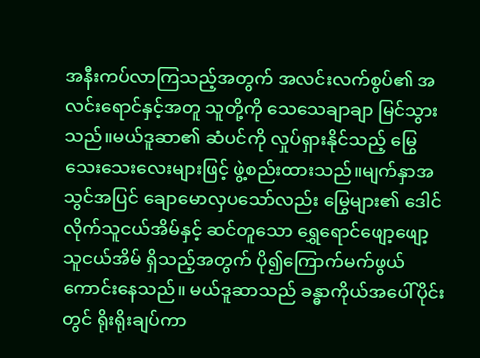အနီးကပ်လာကြသည့်အတွက် အလင်းလက်စွပ်၏ အလင်းရောင်နှင့်အတူ သူတို့ကို သေသေချာချာ မြင်သွားသည်။မယ်ဒူဆာ၏ ဆံပင်ကို လှုပ်ရှားနိုင်သည့် မြွေသေးသေးလေးများဖြင့် ဖွဲ့စည်းထားသည်။မျက်နှာအသွင်အပြင် ချောမောလှပသော်လည်း မြွေများ၏ ဒေါင်လိုက်သူငယ်အိမ်နှင့် ဆင်တူသော ရွှေရောင်ဖျော့ဖျော့ သူငယ်အိမ် ရှိသည့်အတွက် ပို၍ကြောက်မက်ဖွယ် ကောင်းနေသည်။ မယ်ဒူဆာသည် ခန္ဓာကိုယ်အပေါ်ပိုင်းတွင် ရိုးရိုးချပ်ကာ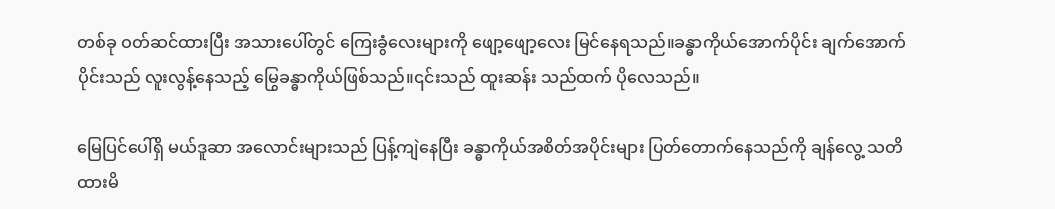တစ်ခု ဝတ်ဆင်ထားပြီး အသားပေါ်တွင် ကြေးခွံလေးများကို ဖျော့ဖျော့လေး မြင်နေရသည်။ခန္ဓာကိုယ်အောက်ပိုင်း ချက်အောက်ပိုင်းသည် လူးလွန့်နေသည့် မြွေခန္ဓာကိုယ်ဖြစ်သည်။၎င်းသည် ထူးဆန်း သည်ထက် ပိုလေသည်။

မြေပြင်ပေါ်ရှိ မယ်ဒူဆာ အလောင်းများသည် ပြန့်ကျဲနေပြီး ခန္ဓာကိုယ်အစိတ်အပိုင်းများ ပြတ်တောက်နေသည်ကို ချန်လွေ့ သတိထားမိ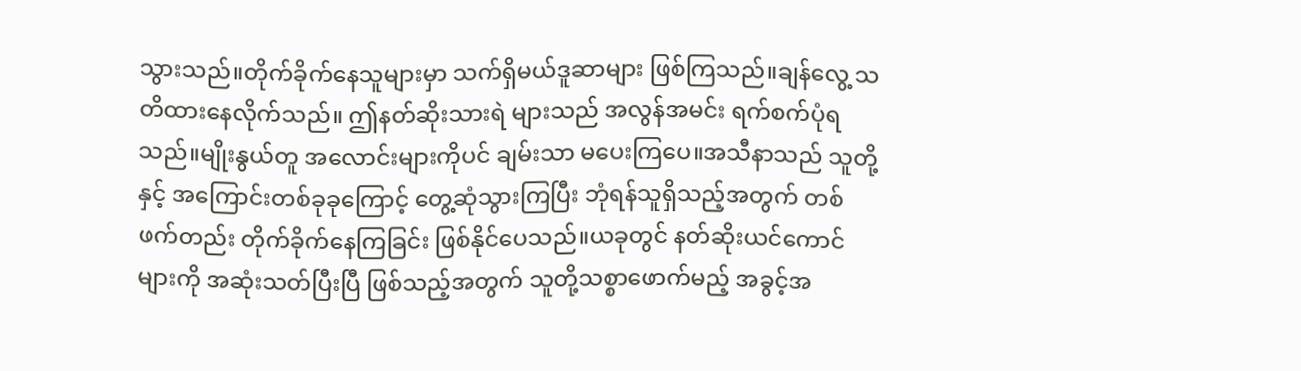သွားသည်။တိုက်ခိုက်နေသူများမှာ သက်ရှိမယ်ဒူဆာများ ဖြစ်ကြသည်။ချန်လွေ့ သတိထားနေလိုက်သည်။ ဤနတ်ဆိုးသားရဲ များသည် အလွန်အမင်း ရက်စက်ပုံရသည်။မျိုးနွယ်တူ အလောင်းများကိုပင် ချမ်းသာ မပေးကြပေ။အသီနာသည် သူတို့နှင့် အကြောင်းတစ်ခုခုကြောင့် တွေ့ဆုံသွားကြပြီး ဘုံရန်သူရှိသည့်အတွက် တစ်ဖက်တည်း တိုက်ခိုက်နေကြခြင်း ဖြစ်နိုင်ပေသည်။ယခုတွင် နတ်ဆိုးယင်ကောင်များကို အဆုံးသတ်ပြီးပြီ ဖြစ်သည့်အတွက် သူတို့သစ္စာဖောက်မည့် အခွင့်အ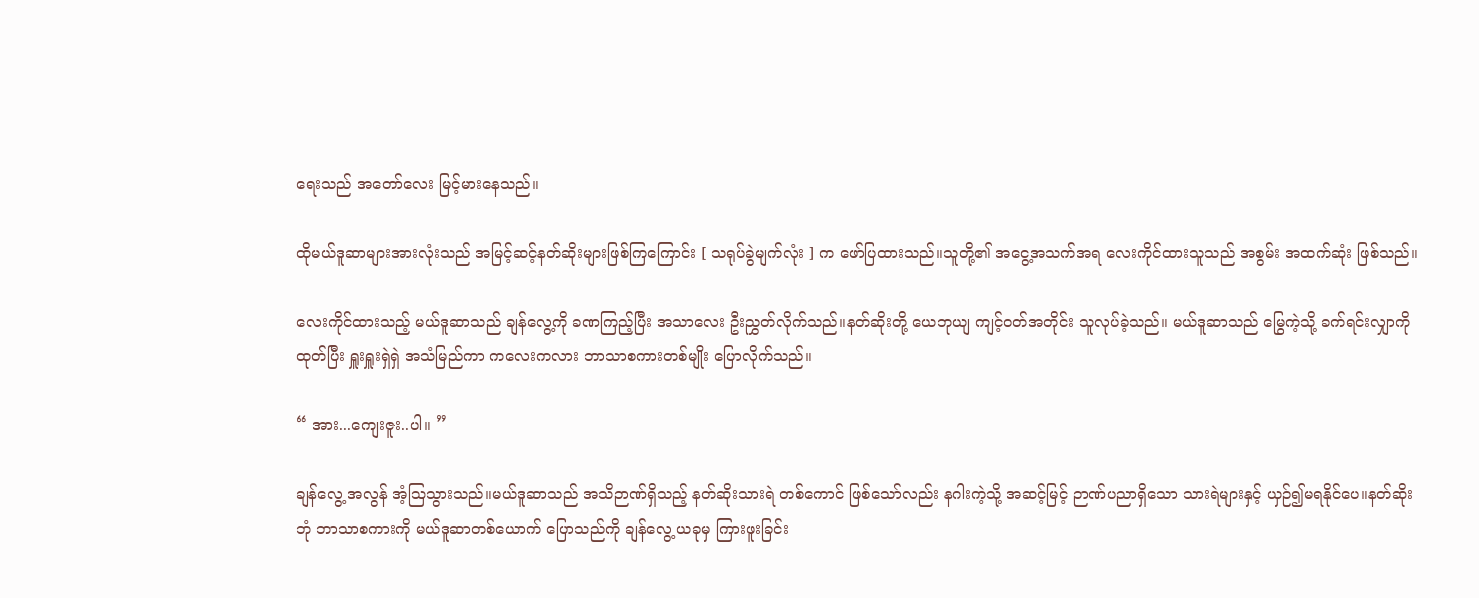ရေးသည် အတော်လေး မြင့်မားနေသည်။

ထိုမယ်ဒူဆာများအားလုံးသည် အမြင့်ဆင့်နတ်ဆိုးများဖြစ်ကြကြောင်း [ သရုပ်ခွဲမျက်လုံး ] က ဖော်ပြထားသည်။သူတို့၏ အငွေ့အသက်အရ လေးကိုင်ထားသူသည် အစွမ်း အထက်‌ဆုံး ဖြစ်သည်။

လေးကိုင်ထားသည့် မယ်ဒူဆာသည် ချန်လွေ့ကို ခဏကြည့်ပြီး အသာလေး ဦးညွှတ်လိုက်သည်။နတ်ဆိုးတို့ ‌‌ယေဘုယျ ကျင့်ဝတ်အတိုင်း သူလုပ်ခဲ့သည်။ မယ်ဒူဆာသည် မြွေကဲ့သို့ ခက်ရင်းလျှာကို ထုတ်ပြီး ရှူးရှူးရှဲရှဲ အသံမြည်ကာ ကလေးကလား ဘာသာစကားတစ်မျိုး ပြောလိုက်သည်။

“ အား...ကျေးဇူး..ပါ။ ”

ချန်လွေ့ အလွန် အံ့ဩသွားသည်။မယ်ဒူဆာသည် အသိဉာဏ်ရှိသည့် နတ်ဆိုးသားရဲ တစ်ကောင် ဖြစ်သော်လည်း နဂါးကဲ့သို့ အဆင့်မြင့် ဉာဏ်ပညာရှိသော သားရဲများနှင့် ယှဉ်၍မရနိုင်ပေ။နတ်ဆိုးဘုံ ဘာသာစကားကို မယ်ဒူဆာတစ်ယောက် ပြောသည်ကို ချန်လွေ့ ယခုမှ ကြားဖူးခြင်း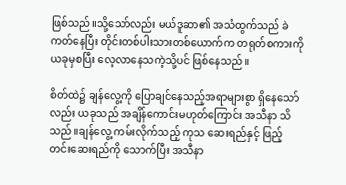ဖြစ်သည်။သို့သော်လည်း မယ်ဒူဆာ၏ အသံထွက်သည် ခဲကတ်နေပြီး တိုင်းတစ်ပါးသားတစ်ယောက်က တရုတ်စကားကို ယခုမှစပြီး လေ့လာနေသကဲ့သို့ပင် ဖြစ်နေသည်။

စိတ်ထဲ၌ ချန်လွေ့ကို ပြောချင်နေသည့်အရာများစွာ ရှိနေသော်လည်း ယခုသည် အချိန်ကောင်းမဟုတ်ကြောင်း အသီနာ သိသည်။ချန်လွေ့ ကမ်းလိုက်သည့် ကုသ ဆေးရည်နှင့် ဖြည့်တင်းဆေးရည်ကို သောက်ပြီး အသီနာ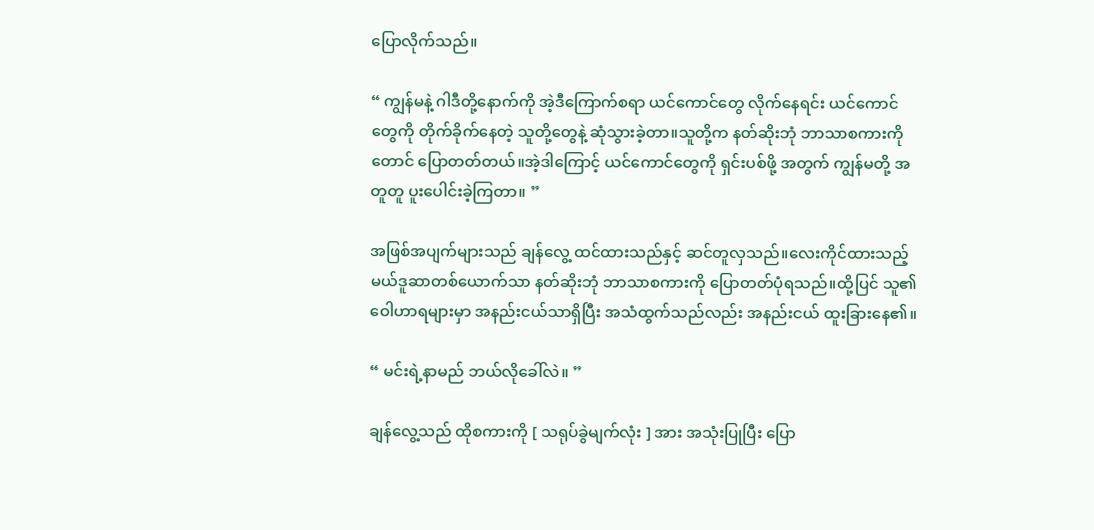ပြောလိုက်သည်။

“ ကျွန်မနဲ့ ဂါဒီတို့နောက်ကို အဲ့ဒီကြောက်စရာ ယင်ကောင်တွေ လိုက်နေရင်း ယင်ကောင်တွေကို တိုက်ခိုက်နေတဲ့ သူတို့တွေနဲ့ ဆုံသွားခဲ့တာ။သူတို့က နတ်ဆိုးဘုံ ဘာသာစကားကိုတောင် ပြောတတ်တယ်။အဲ့ဒါကြောင့် ယင်ကောင်တွေကို ရှင်းပစ်ဖို့ အတွက် ကျွန်မတို့ အတူတူ ပူးပေါင်းခဲ့ကြတာ။ ”

အဖြစ်အပျက်များသည် ချန်လွေ့ ထင်ထားသည်နှင့် ဆင်တူလှသည်။လေးကိုင်ထားသည့် မယ်ဒူဆာတစ်ယောက်သာ နတ်ဆိုးဘုံ ဘာသာစကားကို ပြောတတ်ပုံရသည်။ထို့ပြင် သူ၏ဝေါဟာရများမှာ အနည်းငယ်သာရှိပြီး အသံထွက်သည်လည်း အနည်းငယ် ထူးခြားနေ၏။

“ မင်းရဲ့နာမည် ဘယ်လိုခေါ်လဲ။ ”

ချန်လွေ့သည် ထိုစကားကို [ သရုပ်ခွဲမျက်လုံး ] အား အသုံးပြုပြီး ပြော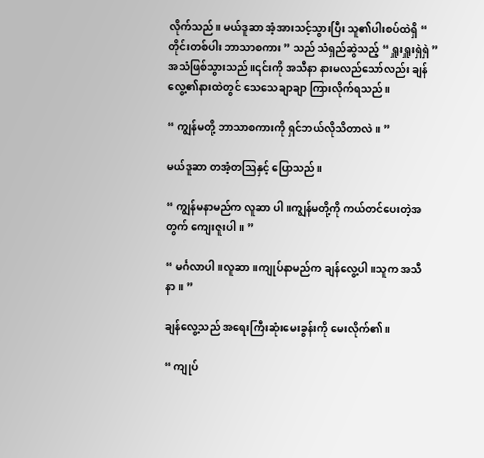လိုက်သည်။ မယ်ဒူဆာ အံ့အားသင့်သွားပြီး သူ၏ပါးစပ်ထဲရှိ “ တိုင်းတစ်ပါး ဘာသာစကား ” သည် သံရှည်ဆွဲသည့် “ ရှူးရှူးရှဲရှဲ ” အသံဖြစ်သွားသည်။၎င်းကို အသီနာ နားမလည်သော်လည်း ချန်လွေ့၏နားထဲတွင် သေသေချာချာ ကြားလိုက်ရသည်။

“ ကျွန်မတို့ ဘာသာစကားကို ရှင်ဘယ်လိုသိတာလဲ။ ”

မယ်ဒူဆာ တအံ့တဩနှင့် ပြောသည်။

“ ကျွန်မနာမည်က လူဆာ ပါ။ကျွန်မတို့ကို ကယ်တင်ပေးတဲ့အတွက် ကျေးဇူးပါ။ ”

“ မင်္ဂလာပါ။လူဆာ။ကျုပ်နာမည်က ချန်လွေ့ပါ။သူက အသီနာ။ ”

ချန်လွေ့သည် အရေးကြီးဆုံးမေးခွန်းကို မေးလိုက်၏။

“ ကျုပ်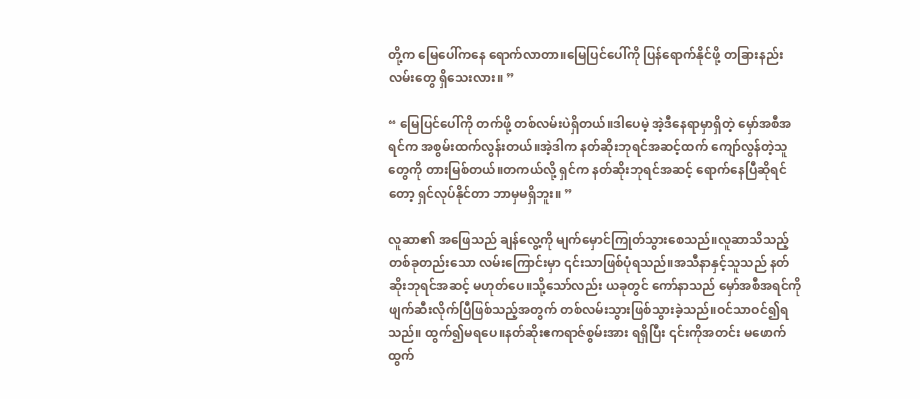တို့က မြေပေါ်ကနေ ရောက်လာတာ။မြေပြင်ပေါ်ကို ပြန်ရောက်နိုင်ဖို့ တခြားနည်းလမ်းတွေ ရှိသေးလား။ ”

“ မြေပြင်ပေါ်ကို တက်ဖို့ တစ်လမ်းပဲရှိတယ်။ဒါပေမဲ့ အဲ့ဒီနေရာမှာရှိတဲ့ မှော်အစီအရင်က အစွမ်းထက်လွန်းတယ်။အဲ့ဒါက နတ်ဆိုးဘုရင်အဆင့်ထက် ကျော်လွန်တဲ့သူတွေကို တားမြစ်တယ်။တကယ်လို့ ရှင်က နတ်ဆိုးဘုရင်အဆင့် ရောက်နေပြီဆိုရင်တော့ ရှင်လုပ်နိုင်တာ ဘာမှမရှိဘူး။ ”

လူဆာ၏ အဖြေသည် ချန်လွေ့ကို မျက်မှောင်ကြုတ်သွားစေသည်။လူဆာသိသည့် တစ်ခုတည်းသော လမ်းကြောင်းမှာ ၎င်းသာဖြစ်ပုံရသည်။အသီနာနှင့်သူသည် နတ်ဆိုးဘုရင်အဆင့် မဟုတ်ပေ။သို့သော်လည်း ယခုတွင် ကော်နာသည် မှော်အစီအရင်ကို ဖျက်ဆီးလိုက်ပြီဖြစ်သည့်အတွက် တစ်လမ်းသွားဖြစ်သွားခဲ့သည်။ဝင်သာဝင်၍ရသည်။ ထွက်၍မရပေ။နတ်ဆိုးဧကရာဇ်စွမ်းအား ရရှိပြီး ၎င်းကိုအတင်း မဖောက်ထွက်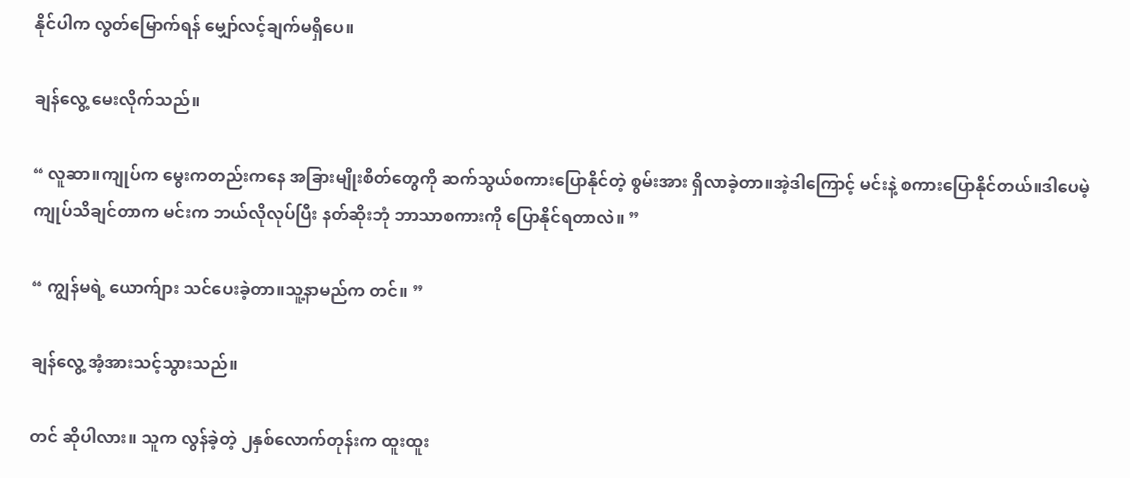နိုင်ပါက လွတ်မြောက်ရန် မျှော်လင့်ချက်မရှိပေ။

ချန်လွေ့ မေးလိုက်သည်။

“ လူဆာ။ကျုပ်က မွေးကတည်းကနေ အခြားမျိုးစိတ်တွေကို ဆက်သွယ်စကားပြောနိုင်တဲ့ စွမ်းအား ရှိလာခဲ့တာ။အဲ့ဒါကြောင့် မင်းနဲ့ စကားပြောနိုင်တယ်။ဒါပေမဲ့ ကျုပ်သိချင်တာက မင်းက ဘယ်လိုလုပ်ပြီး နတ်ဆိုးဘုံ ဘာသာစကားကို ပြောနိုင်ရတာလဲ။ ”

“ ကျွန်မရဲ့ ယောက်ျား သင်ပေးခဲ့တာ။သူ့နာမည်က တင်။ ”

ချန်လွေ့ အံ့အားသင့်သွားသည်။

တင် ဆိုပါလား။ သူက လွန်ခဲ့တဲ့ ၂နှစ်လောက်တုန်းက ထူးထူး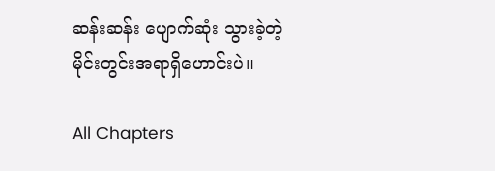ဆန်းဆန်း ပျောက်ဆုံး သွားခဲ့တဲ့ မိုင်းတွင်းအရာရှိဟောင်းပဲ။

All Chapters